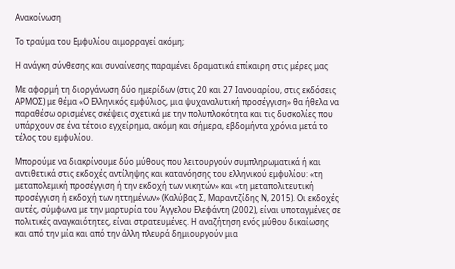Ανακοίνωση

Το τραύμα του Εμφυλίου αιμορραγεί ακόμη;

Η ανάγκη σύνθεσης και συναίνεσης παραμένει δραματικά επίκαιρη στις μέρες μας

Με αφορμή τη διοργάνωση δύο ημερίδων (στις 20 και 27 Ιανουαρίου, στις εκδόσεις ΑΡΜΟΣ) με θέμα «Ο Ελληνικός εμφύλιος, μια ψυχαναλυτική προσέγγιση» θα ήθελα να παραθέσω ορισμένες σκέψεις σχετικά με την πολυπλοκότητα και τις δυσκολίες που υπάρχουν σε ένα τέτοιο εγχείρημα, ακόμη και σήμερα, εβδομήντα χρόνια μετά το τέλος του εμφυλίου.

Μπορούμε να διακρίνουμε δύο μύθους που λειτουργούν συμπληρωματικά ή και αντιθετικά στις εκδοχές αντίληψης και κατανόησης του ελληνικού εμφυλίου: «τη μεταπολεμική προσέγγιση ή την εκδοχή των νικητών» και «τη μεταπολιτευτική προσέγγιση ή εκδοχή των ηττημένων» (Καλύβας Σ, Μαραντζίδης Ν, 2015). Οι εκδοχές αυτές, σύμφωνα με την μαρτυρία του Άγγελου Ελεφάντη (2002), είναι υποταγμένες σε πολιτικές αναγκαιότητες, είναι στρατευμένες. Η αναζήτηση ενός μύθου δικαίωσης και από την μία και από την άλλη πλευρά δημιουργούν μια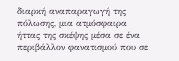διαρκή αναπαραγωγή της πόλωσης, μια ατμόσφαιρα ήττας της σκέψης μέσα σε ένα περιβάλλον φανατισμού που σε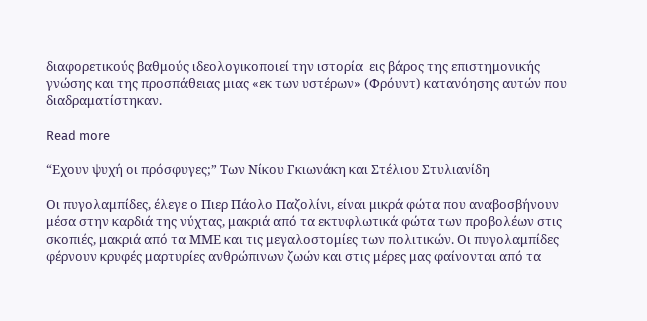διαφορετικούς βαθμούς ιδεολογικοποιεί την ιστορία  εις βάρος της επιστημονικής γνώσης και της προσπάθειας μιας «εκ των υστέρων» (Φρόυντ) κατανόησης αυτών που διαδραματίστηκαν.

Read more

“Εχουν ψυχή οι πρόσφυγες;” Των Νίκου Γκιωνάκη και Στέλιου Στυλιανίδη

Οι πυγολαμπίδες, έλεγε ο Πιερ Πάολο Παζολίνι, είναι μικρά φώτα που αναβοσβήνουν μέσα στην καρδιά της νύχτας, μακριά από τα εκτυφλωτικά φώτα των προβολέων στις σκοπιές, μακριά από τα ΜΜΕ και τις μεγαλοστομίες των πολιτικών. Οι πυγολαμπίδες φέρνουν κρυφές μαρτυρίες ανθρώπινων ζωών και στις μέρες μας φαίνονται από τα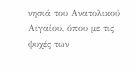νησιά του Ανατολικού Αιγαίου, όπου με τις ψυχές των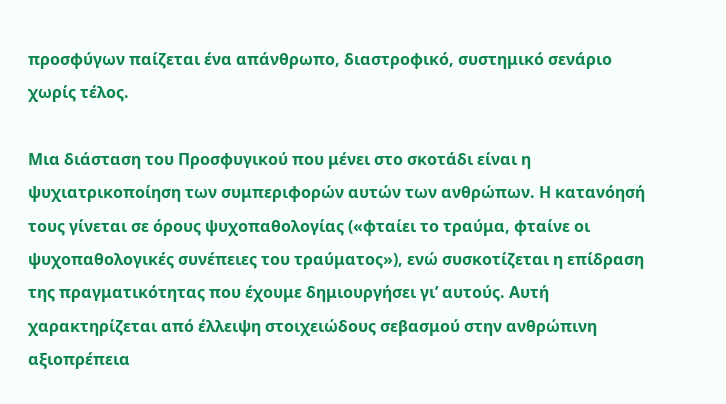προσφύγων παίζεται ένα απάνθρωπο, διαστροφικό, συστημικό σενάριο χωρίς τέλος.

Μια διάσταση του Προσφυγικού που μένει στο σκοτάδι είναι η ψυχιατρικοποίηση των συμπεριφορών αυτών των ανθρώπων. Η κατανόησή τους γίνεται σε όρους ψυχοπαθολογίας («φταίει το τραύμα, φταίνε οι ψυχοπαθολογικές συνέπειες του τραύματος»), ενώ συσκοτίζεται η επίδραση της πραγματικότητας που έχουμε δημιουργήσει γι’ αυτούς. Αυτή χαρακτηρίζεται από έλλειψη στοιχειώδους σεβασμού στην ανθρώπινη αξιοπρέπεια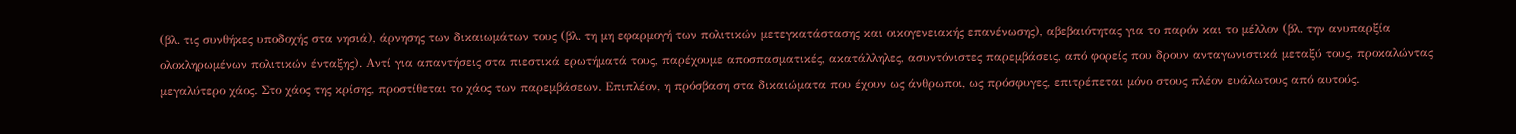(βλ. τις συνθήκες υποδοχής στα νησιά), άρνησης των δικαιωμάτων τους (βλ. τη μη εφαρμογή των πολιτικών μετεγκατάστασης και οικογενειακής επανένωσης), αβεβαιότητας για το παρόν και το μέλλον (βλ. την ανυπαρξία ολοκληρωμένων πολιτικών ένταξης). Αντί για απαντήσεις στα πιεστικά ερωτήματά τους, παρέχουμε αποσπασματικές, ακατάλληλες, ασυντόνιστες παρεμβάσεις, από φορείς που δρουν ανταγωνιστικά μεταξύ τους, προκαλώντας μεγαλύτερο χάος. Στο χάος της κρίσης, προστίθεται το χάος των παρεμβάσεων. Επιπλέον, η πρόσβαση στα δικαιώματα που έχουν ως άνθρωποι, ως πρόσφυγες, επιτρέπεται μόνο στους πλέον ευάλωτους από αυτούς.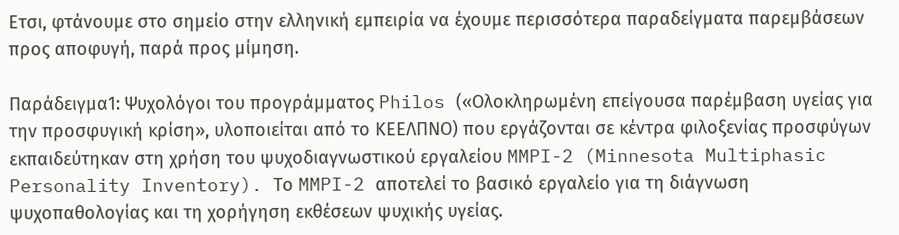Ετσι, φτάνουμε στο σημείο στην ελληνική εμπειρία να έχουμε περισσότερα παραδείγματα παρεμβάσεων προς αποφυγή, παρά προς μίμηση.

Παράδειγμα1: Ψυχολόγοι του προγράμματος Philos («Ολοκληρωμένη επείγουσα παρέμβαση υγείας για την προσφυγική κρίση», υλοποιείται από το ΚΕΕΛΠΝΟ) που εργάζονται σε κέντρα φιλοξενίας προσφύγων εκπαιδεύτηκαν στη χρήση του ψυχοδιαγνωστικού εργαλείου MMPI-2 (Minnesota Multiphasic Personality Inventory). Το MMPI-2 αποτελεί το βασικό εργαλείο για τη διάγνωση ψυχοπαθολογίας και τη χορήγηση εκθέσεων ψυχικής υγείας.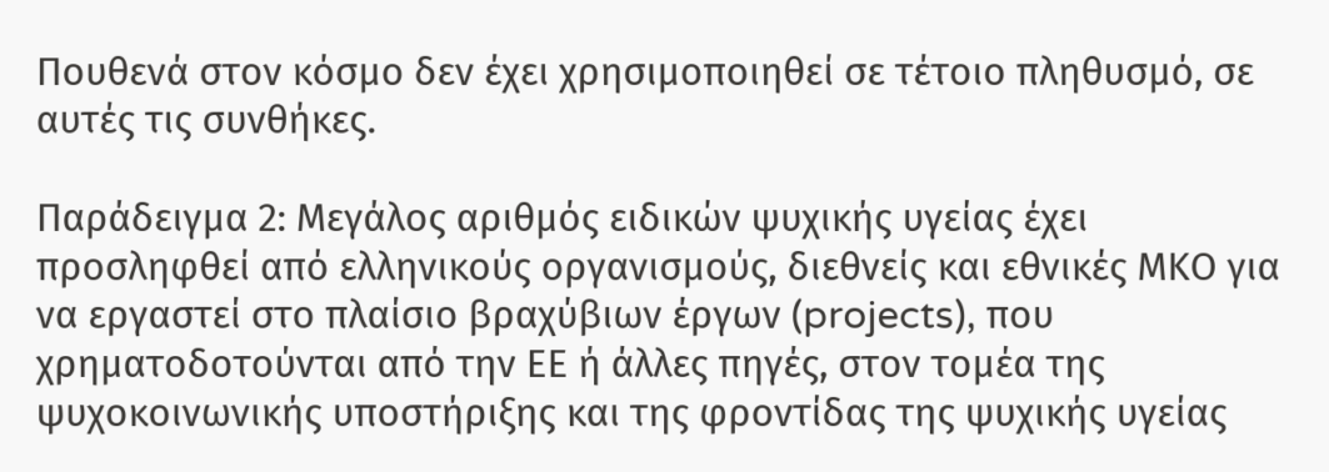Πουθενά στον κόσμο δεν έχει χρησιμοποιηθεί σε τέτοιο πληθυσμό, σε αυτές τις συνθήκες.

Παράδειγμα 2: Μεγάλος αριθμός ειδικών ψυχικής υγείας έχει προσληφθεί από ελληνικούς οργανισμούς, διεθνείς και εθνικές ΜΚΟ για να εργαστεί στο πλαίσιο βραχύβιων έργων (projects), που χρηματοδοτούνται από την ΕΕ ή άλλες πηγές, στον τομέα της ψυχοκοινωνικής υποστήριξης και της φροντίδας της ψυχικής υγείας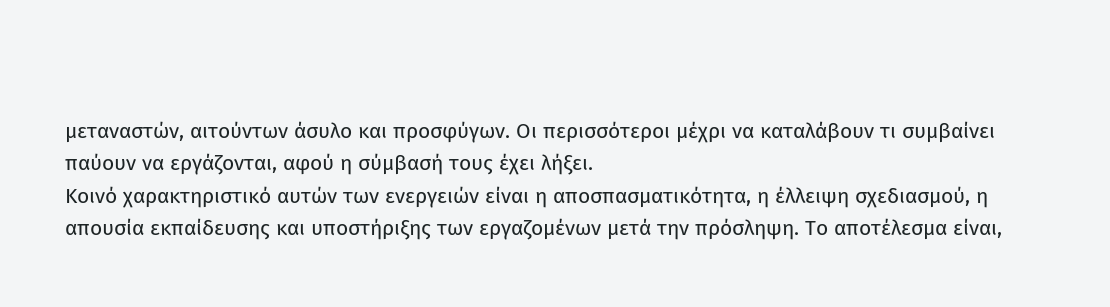μεταναστών, αιτούντων άσυλο και προσφύγων. Οι περισσότεροι μέχρι να καταλάβουν τι συμβαίνει παύουν να εργάζονται, αφού η σύμβασή τους έχει λήξει.
Κοινό χαρακτηριστικό αυτών των ενεργειών είναι η αποσπασματικότητα, η έλλειψη σχεδιασμού, η απουσία εκπαίδευσης και υποστήριξης των εργαζομένων μετά την πρόσληψη. Το αποτέλεσμα είναι,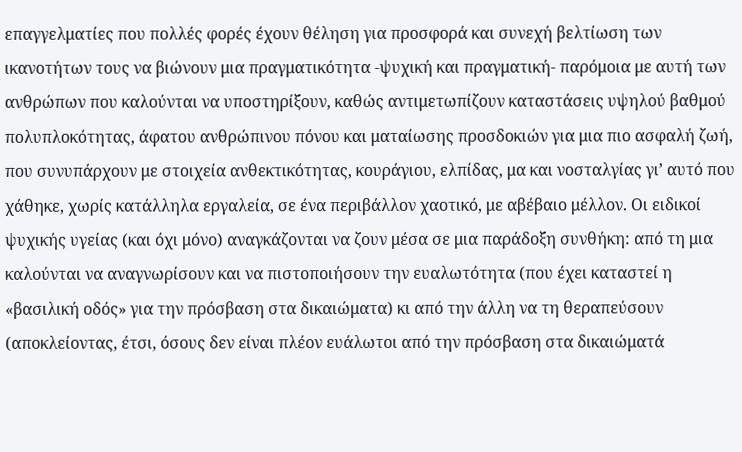επαγγελματίες που πολλές φορές έχουν θέληση για προσφορά και συνεχή βελτίωση των ικανοτήτων τους να βιώνουν μια πραγματικότητα -ψυχική και πραγματική- παρόμοια με αυτή των ανθρώπων που καλούνται να υποστηρίξουν, καθώς αντιμετωπίζουν καταστάσεις υψηλού βαθμού πολυπλοκότητας, άφατου ανθρώπινου πόνου και ματαίωσης προσδοκιών για μια πιο ασφαλή ζωή, που συνυπάρχουν με στοιχεία ανθεκτικότητας, κουράγιου, ελπίδας, μα και νοσταλγίας γι’ αυτό που χάθηκε, χωρίς κατάλληλα εργαλεία, σε ένα περιβάλλον χαοτικό, με αβέβαιο μέλλον. Οι ειδικοί ψυχικής υγείας (και όχι μόνο) αναγκάζονται να ζουν μέσα σε μια παράδοξη συνθήκη: από τη μια καλούνται να αναγνωρίσουν και να πιστοποιήσουν την ευαλωτότητα (που έχει καταστεί η «βασιλική οδός» για την πρόσβαση στα δικαιώματα) κι από την άλλη να τη θεραπεύσουν (αποκλείοντας, έτσι, όσους δεν είναι πλέον ευάλωτοι από την πρόσβαση στα δικαιώματά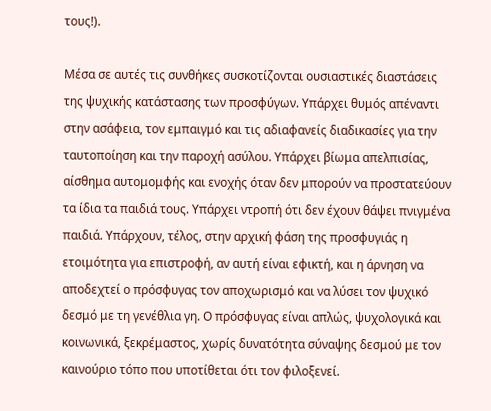τους!).

Μέσα σε αυτές τις συνθήκες συσκοτίζονται ουσιαστικές διαστάσεις της ψυχικής κατάστασης των προσφύγων. Υπάρχει θυμός απέναντι στην ασάφεια, τον εμπαιγμό και τις αδιαφανείς διαδικασίες για την ταυτοποίηση και την παροχή ασύλου. Υπάρχει βίωμα απελπισίας, αίσθημα αυτομομφής και ενοχής όταν δεν μπορούν να προστατεύουν τα ίδια τα παιδιά τους. Υπάρχει ντροπή ότι δεν έχουν θάψει πνιγμένα παιδιά. Υπάρχουν, τέλος, στην αρχική φάση της προσφυγιάς η ετοιμότητα για επιστροφή, αν αυτή είναι εφικτή, και η άρνηση να αποδεχτεί ο πρόσφυγας τον αποχωρισμό και να λύσει τον ψυχικό δεσμό με τη γενέθλια γη. Ο πρόσφυγας είναι απλώς, ψυχολογικά και κοινωνικά, ξεκρέμαστος, χωρίς δυνατότητα σύναψης δεσμού με τον καινούριο τόπο που υποτίθεται ότι τον φιλοξενεί.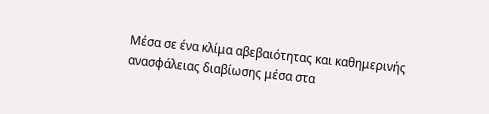Μέσα σε ένα κλίμα αβεβαιότητας και καθημερινής ανασφάλειας διαβίωσης μέσα στα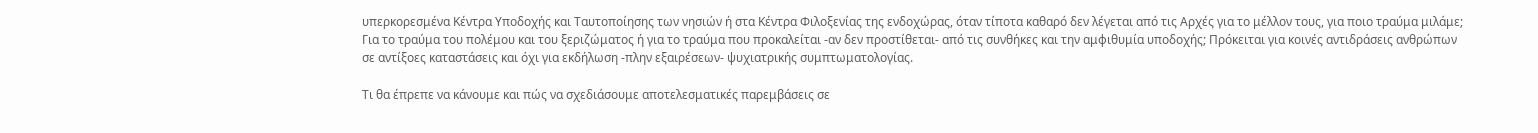υπερκορεσμένα Κέντρα Υποδοχής και Ταυτοποίησης των νησιών ή στα Κέντρα Φιλοξενίας της ενδοχώρας, όταν τίποτα καθαρό δεν λέγεται από τις Αρχές για το μέλλον τους, για ποιο τραύμα μιλάμε; Για το τραύμα του πολέμου και του ξεριζώματος ή για το τραύμα που προκαλείται -αν δεν προστίθεται- από τις συνθήκες και την αμφιθυμία υποδοχής; Πρόκειται για κοινές αντιδράσεις ανθρώπων σε αντίξοες καταστάσεις και όχι για εκδήλωση -πλην εξαιρέσεων- ψυχιατρικής συμπτωματολογίας.

Τι θα έπρεπε να κάνουμε και πώς να σχεδιάσουμε αποτελεσματικές παρεμβάσεις σε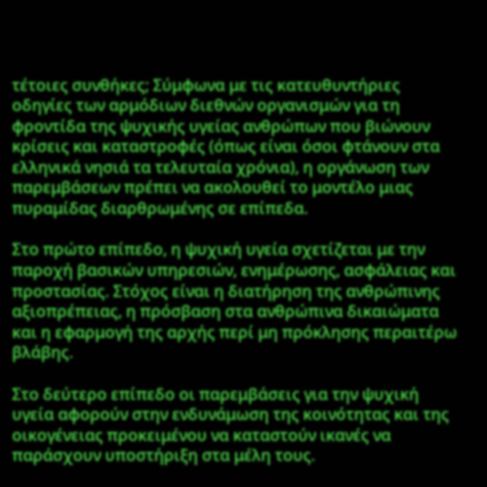τέτοιες συνθήκες; Σύμφωνα με τις κατευθυντήριες οδηγίες των αρμόδιων διεθνών οργανισμών για τη φροντίδα της ψυχικής υγείας ανθρώπων που βιώνουν κρίσεις και καταστροφές (όπως είναι όσοι φτάνουν στα ελληνικά νησιά τα τελευταία χρόνια), η οργάνωση των παρεμβάσεων πρέπει να ακολουθεί το μοντέλο μιας πυραμίδας διαρθρωμένης σε επίπεδα.

Στο πρώτο επίπεδο, η ψυχική υγεία σχετίζεται με την παροχή βασικών υπηρεσιών, ενημέρωσης, ασφάλειας και προστασίας. Στόχος είναι η διατήρηση της ανθρώπινης αξιοπρέπειας, η πρόσβαση στα ανθρώπινα δικαιώματα και η εφαρμογή της αρχής περί μη πρόκλησης περαιτέρω βλάβης.

Στο δεύτερο επίπεδο οι παρεμβάσεις για την ψυχική υγεία αφορούν στην ενδυνάμωση της κοινότητας και της οικογένειας προκειμένου να καταστούν ικανές να παράσχουν υποστήριξη στα μέλη τους.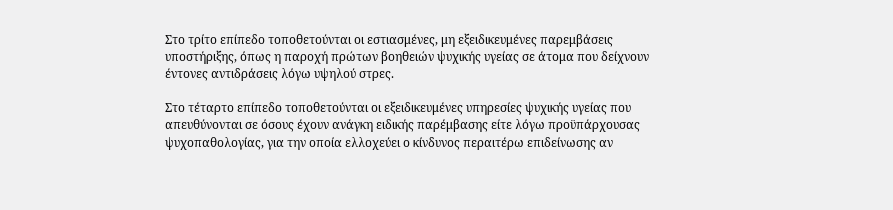Στο τρίτο επίπεδο τοποθετούνται οι εστιασμένες, μη εξειδικευμένες παρεμβάσεις υποστήριξης, όπως η παροχή πρώτων βοηθειών ψυχικής υγείας σε άτομα που δείχνουν έντονες αντιδράσεις λόγω υψηλού στρες.

Στο τέταρτο επίπεδο τοποθετούνται οι εξειδικευμένες υπηρεσίες ψυχικής υγείας που απευθύνονται σε όσους έχουν ανάγκη ειδικής παρέμβασης είτε λόγω προϋπάρχουσας ψυχοπαθολογίας, για την οποία ελλοχεύει ο κίνδυνος περαιτέρω επιδείνωσης αν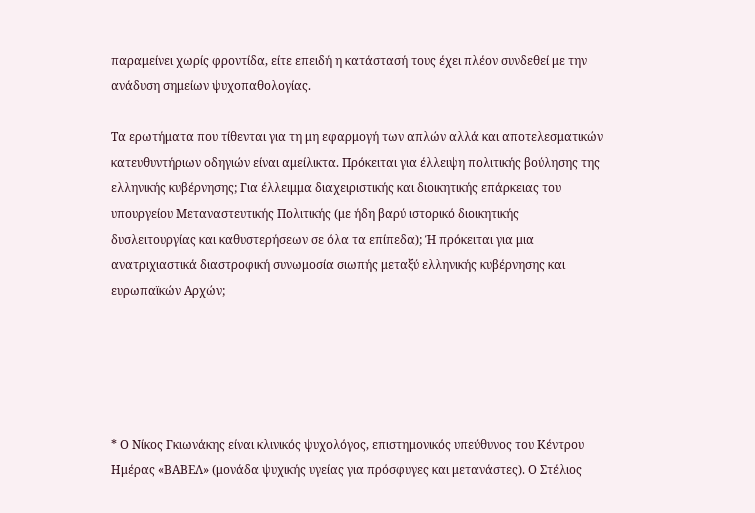παραμείνει χωρίς φροντίδα, είτε επειδή η κατάστασή τους έχει πλέον συνδεθεί με την ανάδυση σημείων ψυχοπαθολογίας.

Τα ερωτήματα που τίθενται για τη μη εφαρμογή των απλών αλλά και αποτελεσματικών κατευθυντήριων οδηγιών είναι αμείλικτα. Πρόκειται για έλλειψη πολιτικής βούλησης της ελληνικής κυβέρνησης; Για έλλειμμα διαχειριστικής και διοικητικής επάρκειας του υπουργείου Μεταναστευτικής Πολιτικής (με ήδη βαρύ ιστορικό διοικητικής δυσλειτουργίας και καθυστερήσεων σε όλα τα επίπεδα); Ή πρόκειται για μια ανατριχιαστικά διαστροφική συνωμοσία σιωπής μεταξύ ελληνικής κυβέρνησης και ευρωπαϊκών Αρχών;





* Ο Νίκος Γκιωνάκης είναι κλινικός ψυχολόγος, επιστημονικός υπεύθυνος του Κέντρου Ημέρας «ΒΑΒΕΛ» (μονάδα ψυχικής υγείας για πρόσφυγες και μετανάστες). Ο Στέλιος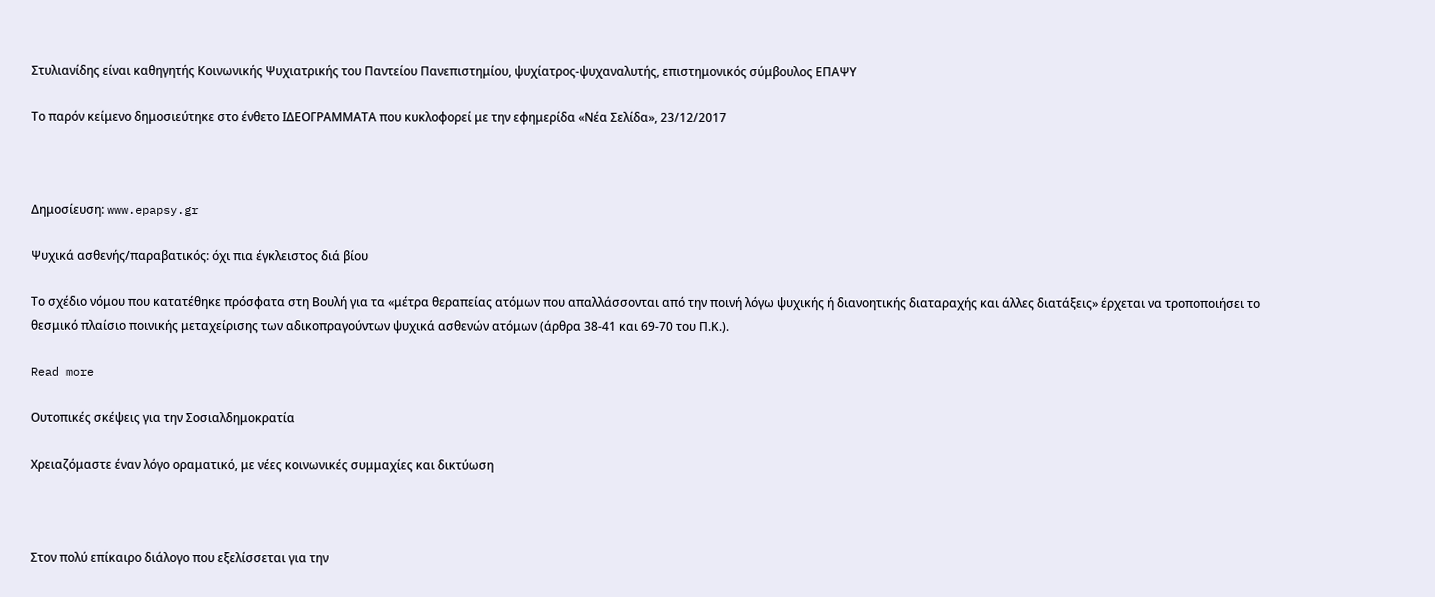Στυλιανίδης είναι καθηγητής Κοινωνικής Ψυχιατρικής του Παντείου Πανεπιστημίου, ψυχίατρος-ψυχαναλυτής, επιστημονικός σύμβουλος ΕΠΑΨΥ

Το παρόν κείμενο δημοσιεύτηκε στο ένθετο ΙΔΕΟΓΡΑΜΜΑΤΑ που κυκλοφορεί με την εφημερίδα «Νέα Σελίδα», 23/12/2017



Δημοσίευση: www.epapsy.gr

Ψυχικά ασθενής/παραβατικός: όχι πια έγκλειστος διά βίου

Το σχέδιο νόμου που κατατέθηκε πρόσφατα στη Βουλή για τα «μέτρα θεραπείας ατόμων που απαλλάσσονται από την ποινή λόγω ψυχικής ή διανοητικής διαταραχής και άλλες διατάξεις» έρχεται να τροποποιήσει το θεσμικό πλαίσιο ποινικής μεταχείρισης των αδικοπραγούντων ψυχικά ασθενών ατόμων (άρθρα 38-41 και 69-70 του Π.Κ.).

Read more

Ουτοπικές σκέψεις για την Σοσιαλδημοκρατία

Χρειαζόμαστε έναν λόγο οραματικό, με νέες κοινωνικές συμμαχίες και δικτύωση



Στον πολύ επίκαιρο διάλογο που εξελίσσεται για την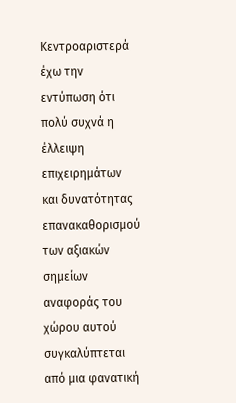Κεντροαριστερά έχω την εντύπωση ότι πολύ συχνά η έλλειψη επιχειρημάτων και δυνατότητας επανακαθορισμού των αξιακών σημείων αναφοράς του χώρου αυτού συγκαλύπτεται από μια φανατική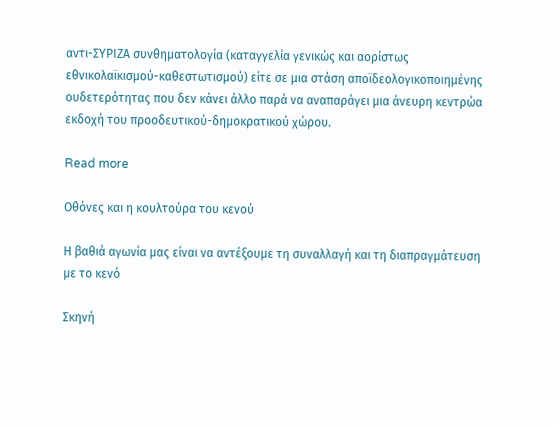αντι-ΣΥΡΙΖΑ συνθηματολογία (καταγγελία γενικώς και αορίστως εθνικολαϊκισμού-καθεστωτισμού) είτε σε μια στάση αποϊδεολογικοποιημένης ουδετερότητας που δεν κάνει άλλο παρά να αναπαράγει μια άνευρη κεντρώα εκδοχή του προοδευτικού-δημοκρατικού χώρου.

Read more

Οθόνες και η κουλτούρα του κενού

Η βαθιά αγωνία μας είναι να αντέξουμε τη συναλλαγή και τη διαπραγμάτευση με το κενό

Σκηνή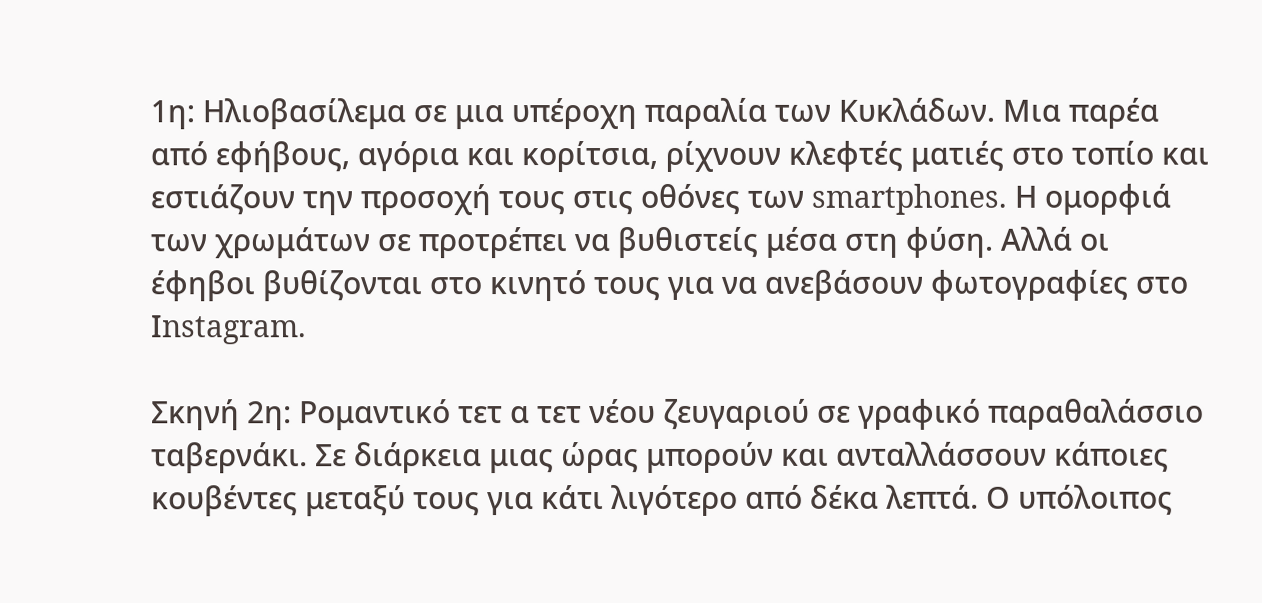1η: Ηλιοβασίλεμα σε μια υπέροχη παραλία των Κυκλάδων. Μια παρέα από εφήβους, αγόρια και κορίτσια, ρίχνουν κλεφτές ματιές στο τοπίο και εστιάζουν την προσοχή τους στις οθόνες των smartphones. Η ομορφιά των χρωμάτων σε προτρέπει να βυθιστείς μέσα στη φύση. Αλλά οι έφηβοι βυθίζονται στο κινητό τους για να ανεβάσουν φωτογραφίες στο Ιnstagram.

Σκηνή 2η: Ρομαντικό τετ α τετ νέου ζευγαριού σε γραφικό παραθαλάσσιο ταβερνάκι. Σε διάρκεια μιας ώρας μπορούν και ανταλλάσσουν κάποιες κουβέντες μεταξύ τους για κάτι λιγότερο από δέκα λεπτά. Ο υπόλοιπος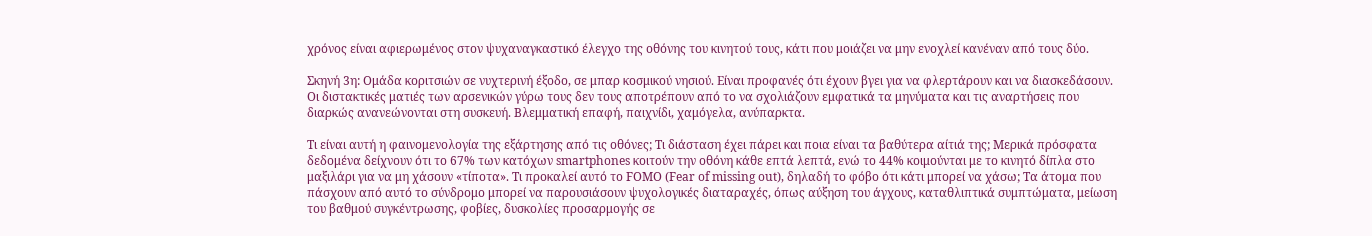χρόνος είναι αφιερωμένος στον ψυχαναγκαστικό έλεγχο της οθόνης του κινητού τους, κάτι που μοιάζει να μην ενοχλεί κανέναν από τους δύο.

Σκηνή 3η: Ομάδα κοριτσιών σε νυχτερινή έξοδο, σε μπαρ κοσμικού νησιού. Είναι προφανές ότι έχουν βγει για να φλερτάρουν και να διασκεδάσουν. Οι διστακτικές ματιές των αρσενικών γύρω τους δεν τους αποτρέπουν από το να σχολιάζουν εμφατικά τα μηνύματα και τις αναρτήσεις που διαρκώς ανανεώνονται στη συσκευή. Βλεμματική επαφή, παιχνίδι, χαμόγελα, ανύπαρκτα.

Τι είναι αυτή η φαινομενολογία της εξάρτησης από τις οθόνες; Τι διάσταση έχει πάρει και ποια είναι τα βαθύτερα αίτιά της; Μερικά πρόσφατα δεδομένα δείχνουν ότι το 67% των κατόχων smartphones κοιτούν την οθόνη κάθε επτά λεπτά, ενώ το 44% κοιμούνται με το κινητό δίπλα στο μαξιλάρι για να μη χάσουν «τίποτα». Τι προκαλεί αυτό το FOMO (Fear of missing out), δηλαδή το φόβο ότι κάτι μπορεί να χάσω; Τα άτομα που πάσχουν από αυτό το σύνδρομο μπορεί να παρουσιάσουν ψυχολογικές διαταραχές, όπως αύξηση του άγχους, καταθλιπτικά συμπτώματα, μείωση του βαθμού συγκέντρωσης, φοβίες, δυσκολίες προσαρμογής σε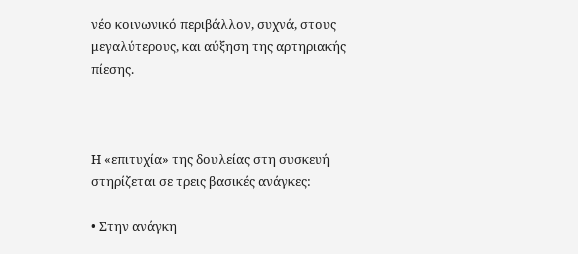νέο κοινωνικό περιβάλλον, συχνά, στους μεγαλύτερους, και αύξηση της αρτηριακής πίεσης.



Η «επιτυχία» της δουλείας στη συσκευή στηρίζεται σε τρεις βασικές ανάγκες:

• Στην ανάγκη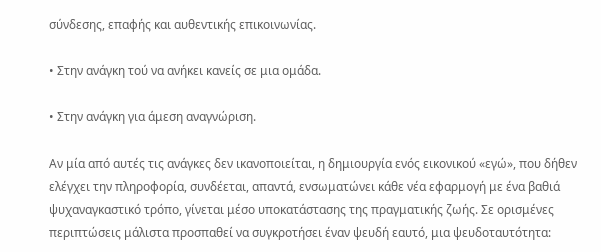σύνδεσης, επαφής και αυθεντικής επικοινωνίας.

• Στην ανάγκη τού να ανήκει κανείς σε μια ομάδα.

• Στην ανάγκη για άμεση αναγνώριση.

Αν μία από αυτές τις ανάγκες δεν ικανοποιείται, η δημιουργία ενός εικονικού «εγώ», που δήθεν ελέγχει την πληροφορία, συνδέεται, απαντά, ενσωματώνει κάθε νέα εφαρμογή με ένα βαθιά ψυχαναγκαστικό τρόπο, γίνεται μέσο υποκατάστασης της πραγματικής ζωής. Σε ορισμένες περιπτώσεις μάλιστα προσπαθεί να συγκροτήσει έναν ψευδή εαυτό, μια ψευδοταυτότητα: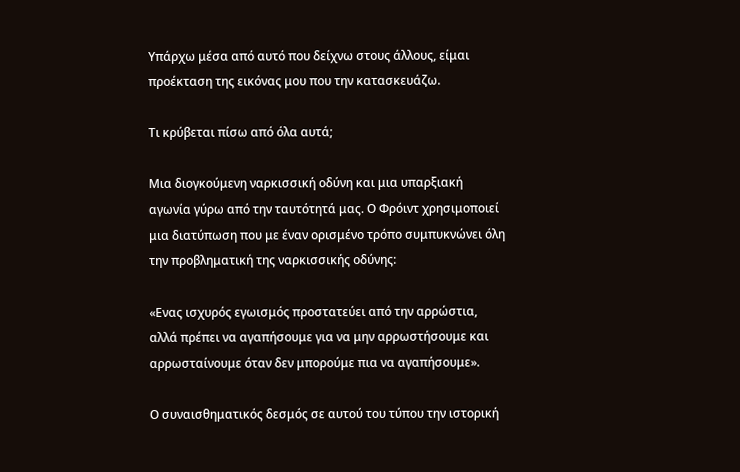Υπάρχω μέσα από αυτό που δείχνω στους άλλους, είμαι προέκταση της εικόνας μου που την κατασκευάζω.

Τι κρύβεται πίσω από όλα αυτά;

Μια διογκούμενη ναρκισσική οδύνη και μια υπαρξιακή αγωνία γύρω από την ταυτότητά μας. Ο Φρόιντ χρησιμοποιεί μια διατύπωση που με έναν ορισμένο τρόπο συμπυκνώνει όλη την προβληματική της ναρκισσικής οδύνης:

«Ενας ισχυρός εγωισμός προστατεύει από την αρρώστια, αλλά πρέπει να αγαπήσουμε για να μην αρρωστήσουμε και αρρωσταίνουμε όταν δεν μπορούμε πια να αγαπήσουμε».

Ο συναισθηματικός δεσμός σε αυτού του τύπου την ιστορική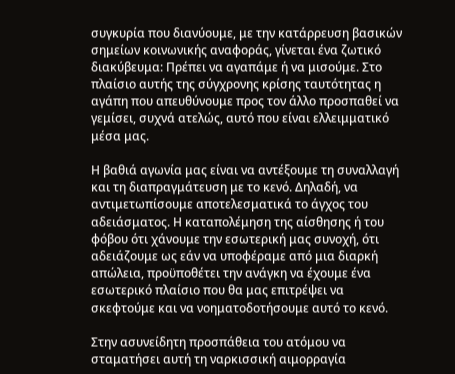συγκυρία που διανύουμε, με την κατάρρευση βασικών σημείων κοινωνικής αναφοράς, γίνεται ένα ζωτικό διακύβευμα: Πρέπει να αγαπάμε ή να μισούμε. Στο πλαίσιο αυτής της σύγχρονης κρίσης ταυτότητας η αγάπη που απευθύνουμε προς τον άλλο προσπαθεί να γεμίσει, συχνά ατελώς, αυτό που είναι ελλειμματικό μέσα μας.

Η βαθιά αγωνία μας είναι να αντέξουμε τη συναλλαγή και τη διαπραγμάτευση με το κενό. Δηλαδή, να αντιμετωπίσουμε αποτελεσματικά το άγχος του αδειάσματος. Η καταπολέμηση της αίσθησης ή του φόβου ότι χάνουμε την εσωτερική μας συνοχή, ότι αδειάζουμε ως εάν να υποφέραμε από μια διαρκή απώλεια, προϋποθέτει την ανάγκη να έχουμε ένα εσωτερικό πλαίσιο που θα μας επιτρέψει να σκεφτούμε και να νοηματοδοτήσουμε αυτό το κενό.

Στην ασυνείδητη προσπάθεια του ατόμου να σταματήσει αυτή τη ναρκισσική αιμορραγία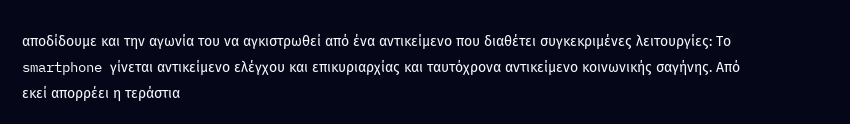αποδίδουμε και την αγωνία του να αγκιστρωθεί από ένα αντικείμενο που διαθέτει συγκεκριμένες λειτουργίες: Το smartphone γίνεται αντικείμενο ελέγχου και επικυριαρχίας και ταυτόχρονα αντικείμενο κοινωνικής σαγήνης. Από εκεί απορρέει η τεράστια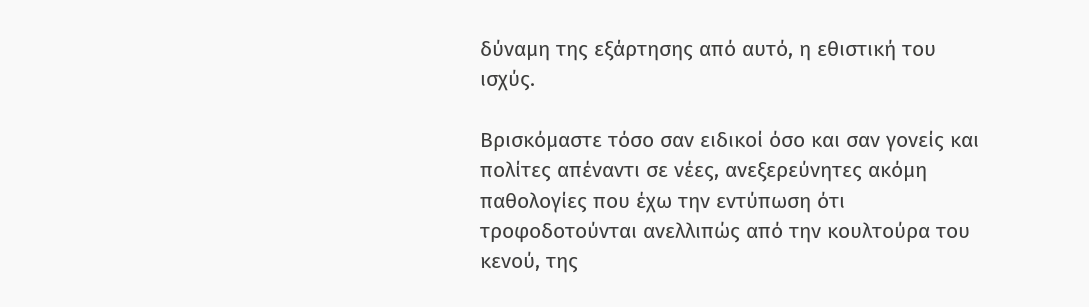δύναμη της εξάρτησης από αυτό, η εθιστική του ισχύς.

Βρισκόμαστε τόσο σαν ειδικοί όσο και σαν γονείς και πολίτες απέναντι σε νέες, ανεξερεύνητες ακόμη παθολογίες που έχω την εντύπωση ότι τροφοδοτούνται ανελλιπώς από την κουλτούρα του κενού, της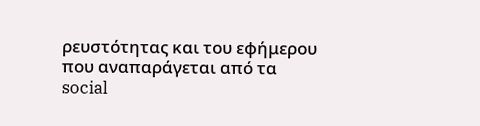ρευστότητας και του εφήμερου που αναπαράγεται από τα social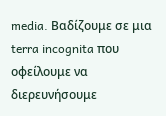media. Βαδίζουμε σε μια terra incognita που οφείλουμε να διερευνήσουμε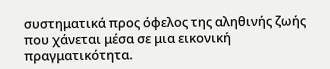συστηματικά προς όφελος της αληθινής ζωής που χάνεται μέσα σε μια εικονική πραγματικότητα.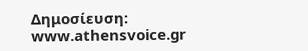Δημοσίευση: www.athensvoice.gr